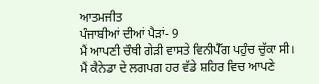ਆਤਮਜੀਤ
ਪੰਜਾਬੀਆਂ ਦੀਆਂ ਪੈੜਾਂ- 9
ਮੈਂ ਆਪਣੀ ਚੌਥੀ ਗੇੜੀ ਵਾਸਤੇ ਵਿਨੀਪੈੱਗ ਪਹੁੰਚ ਚੁੱਕਾ ਸੀ। ਮੈਂ ਕੈਨੇਡਾ ਦੇ ਲਗਪਗ ਹਰ ਵੱਡੇ ਸ਼ਹਿਰ ਵਿਚ ਆਪਣੇ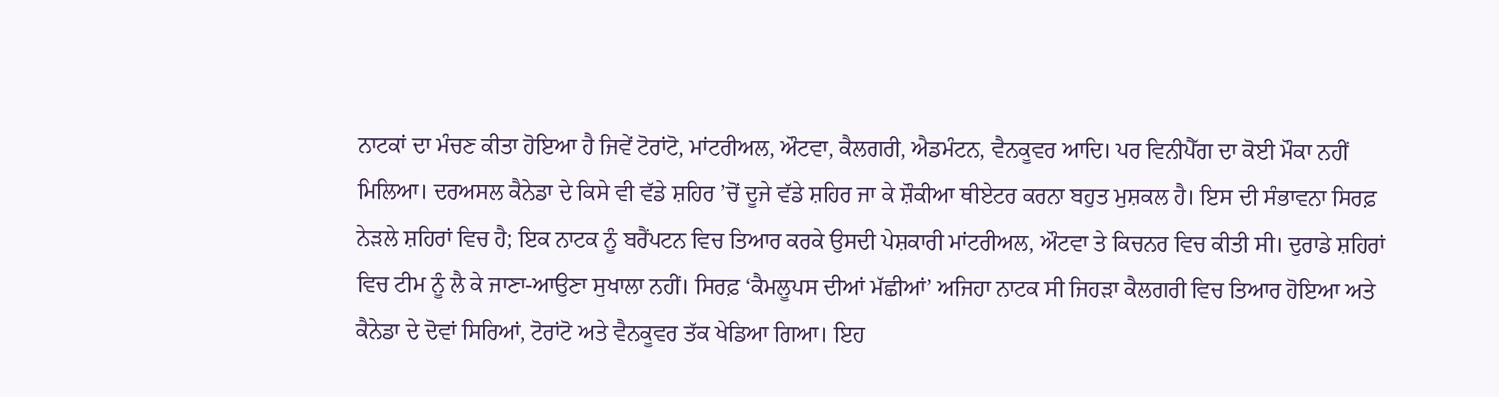ਨਾਟਕਾਂ ਦਾ ਮੰਚਣ ਕੀਤਾ ਹੋਇਆ ਹੈ ਜਿਵੇਂ ਟੋਰਾਂਟੋ, ਮਾਂਟਰੀਅਲ, ਔਟਵਾ, ਕੈਲਗਰੀ, ਐਡਮੰਟਨ, ਵੈਨਕੂਵਰ ਆਦਿ। ਪਰ ਵਿਨੀਪੈੱਗ ਦਾ ਕੋਈ ਮੌਕਾ ਨਹੀਂ ਮਿਲਿਆ। ਦਰਅਸਲ ਕੈਨੇਡਾ ਦੇ ਕਿਸੇ ਵੀ ਵੱਡੇ ਸ਼ਹਿਰ ’ਚੋਂ ਦੂਜੇ ਵੱਡੇ ਸ਼ਹਿਰ ਜਾ ਕੇ ਸ਼ੌਕੀਆ ਥੀਏਟਰ ਕਰਨਾ ਬਹੁਤ ਮੁਸ਼ਕਲ ਹੈ। ਇਸ ਦੀ ਸੰਭਾਵਨਾ ਸਿਰਫ਼ ਨੇੜਲੇ ਸ਼ਹਿਰਾਂ ਵਿਚ ਹੈ; ਇਕ ਨਾਟਕ ਨੂੰ ਬਰੈਂਪਟਨ ਵਿਚ ਤਿਆਰ ਕਰਕੇ ਉਸਦੀ ਪੇਸ਼ਕਾਰੀ ਮਾਂਟਰੀਅਲ, ਔਟਵਾ ਤੇ ਕਿਚਨਰ ਵਿਚ ਕੀਤੀ ਸੀ। ਦੁਰਾਡੇ ਸ਼ਹਿਰਾਂ ਵਿਚ ਟੀਮ ਨੂੰ ਲੈ ਕੇ ਜਾਣਾ-ਆਉਣਾ ਸੁਖਾਲਾ ਨਹੀਂ। ਸਿਰਫ਼ ‘ਕੈਮਲੂਪਸ ਦੀਆਂ ਮੱਛੀਆਂ’ ਅਜਿਹਾ ਨਾਟਕ ਸੀ ਜਿਹੜਾ ਕੈਲਗਰੀ ਵਿਚ ਤਿਆਰ ਹੋਇਆ ਅਤੇ ਕੈਨੇਡਾ ਦੇ ਦੋਵਾਂ ਸਿਰਿਆਂ, ਟੋਰਾਂਟੋ ਅਤੇ ਵੈਨਕੂਵਰ ਤੱਕ ਖੇਡਿਆ ਗਿਆ। ਇਹ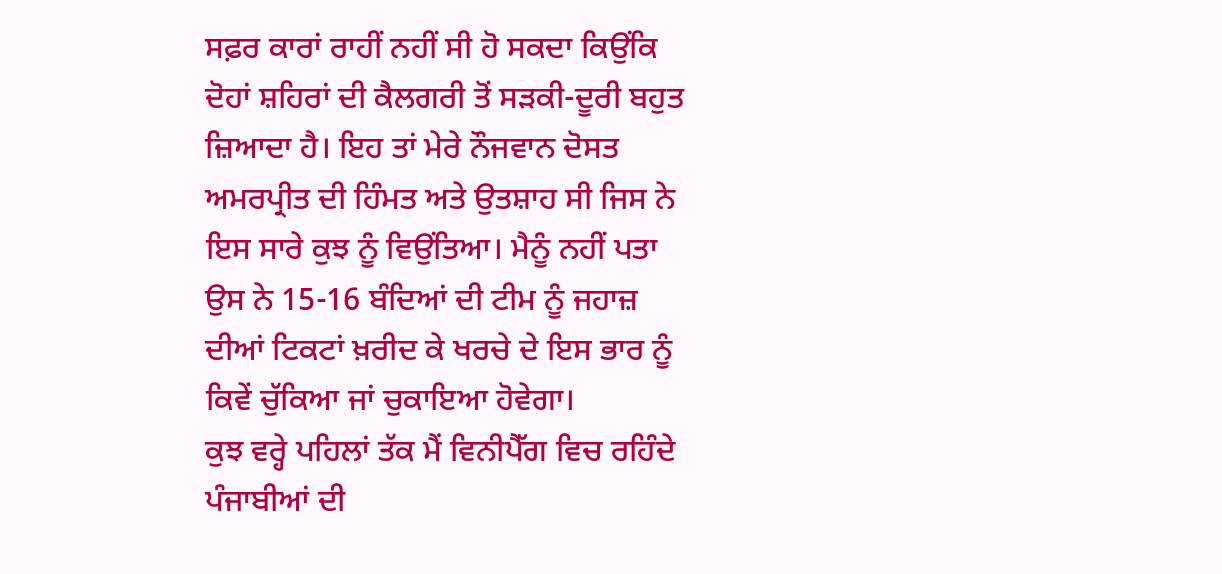ਸਫ਼ਰ ਕਾਰਾਂ ਰਾਹੀਂ ਨਹੀਂ ਸੀ ਹੋ ਸਕਦਾ ਕਿਉਂਕਿ ਦੋਹਾਂ ਸ਼ਹਿਰਾਂ ਦੀ ਕੈਲਗਰੀ ਤੋਂ ਸੜਕੀ-ਦੂਰੀ ਬਹੁਤ ਜ਼ਿਆਦਾ ਹੈ। ਇਹ ਤਾਂ ਮੇਰੇ ਨੌਜਵਾਨ ਦੋਸਤ ਅਮਰਪ੍ਰੀਤ ਦੀ ਹਿੰਮਤ ਅਤੇ ਉਤਸ਼ਾਹ ਸੀ ਜਿਸ ਨੇ ਇਸ ਸਾਰੇ ਕੁਝ ਨੂੰ ਵਿਉਂਤਿਆ। ਮੈਨੂੰ ਨਹੀਂ ਪਤਾ ਉਸ ਨੇ 15-16 ਬੰਦਿਆਂ ਦੀ ਟੀਮ ਨੂੰ ਜਹਾਜ਼ ਦੀਆਂ ਟਿਕਟਾਂ ਖ਼ਰੀਦ ਕੇ ਖਰਚੇ ਦੇ ਇਸ ਭਾਰ ਨੂੰ ਕਿਵੇਂ ਚੁੱਕਿਆ ਜਾਂ ਚੁਕਾਇਆ ਹੋਵੇਗਾ।
ਕੁਝ ਵਰ੍ਹੇ ਪਹਿਲਾਂ ਤੱਕ ਮੈਂ ਵਿਨੀਪੈੱਗ ਵਿਚ ਰਹਿੰਦੇ ਪੰਜਾਬੀਆਂ ਦੀ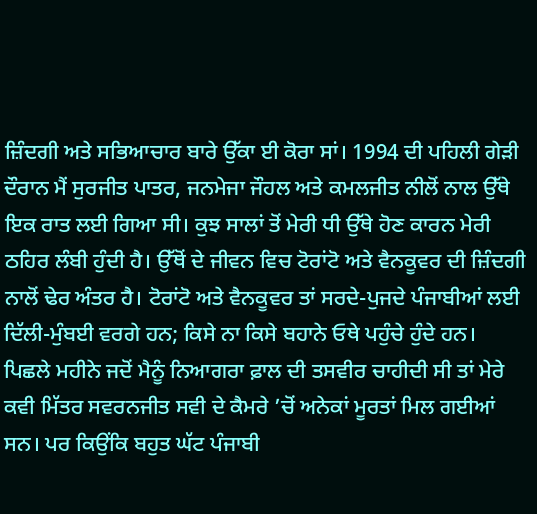ਜ਼ਿੰਦਗੀ ਅਤੇ ਸਭਿਆਚਾਰ ਬਾਰੇ ਉੱਕਾ ਈ ਕੋਰਾ ਸਾਂ। 1994 ਦੀ ਪਹਿਲੀ ਗੇੜੀ ਦੌਰਾਨ ਮੈਂ ਸੁਰਜੀਤ ਪਾਤਰ, ਜਨਮੇਜਾ ਜੌਹਲ ਅਤੇ ਕਮਲਜੀਤ ਨੀਲੋਂ ਨਾਲ ਉੱਥੇ ਇਕ ਰਾਤ ਲਈ ਗਿਆ ਸੀ। ਕੁਝ ਸਾਲਾਂ ਤੋਂ ਮੇਰੀ ਧੀ ਉੱਥੇ ਹੋਣ ਕਾਰਨ ਮੇਰੀ ਠਹਿਰ ਲੰਬੀ ਹੁੰਦੀ ਹੈ। ਉੱਥੋਂ ਦੇ ਜੀਵਨ ਵਿਚ ਟੋਰਾਂਟੋ ਅਤੇ ਵੈਨਕੂਵਰ ਦੀ ਜ਼ਿੰਦਗੀ ਨਾਲੋਂ ਢੇਰ ਅੰਤਰ ਹੈ। ਟੋਰਾਂਟੋ ਅਤੇ ਵੈਨਕੂਵਰ ਤਾਂ ਸਰਦੇ-ਪੁਜਦੇ ਪੰਜਾਬੀਆਂ ਲਈ ਦਿੱਲੀ-ਮੁੰਬਈ ਵਰਗੇ ਹਨ; ਕਿਸੇ ਨਾ ਕਿਸੇ ਬਹਾਨੇ ਓਥੇ ਪਹੁੰਚੇ ਹੁੰਦੇ ਹਨ। ਪਿਛਲੇ ਮਹੀਨੇ ਜਦੋਂ ਮੈਨੂੰ ਨਿਆਗਰਾ ਫ਼ਾਲ ਦੀ ਤਸਵੀਰ ਚਾਹੀਦੀ ਸੀ ਤਾਂ ਮੇਰੇ ਕਵੀ ਮਿੱਤਰ ਸਵਰਨਜੀਤ ਸਵੀ ਦੇ ਕੈਮਰੇ ’ਚੋਂ ਅਨੇਕਾਂ ਮੂਰਤਾਂ ਮਿਲ ਗਈਆਂ ਸਨ। ਪਰ ਕਿਉਂਕਿ ਬਹੁਤ ਘੱਟ ਪੰਜਾਬੀ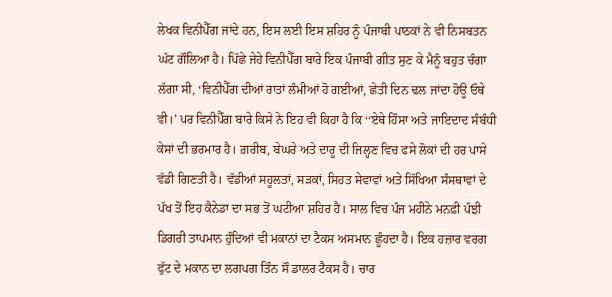ਲੇਖਕ ਵਿਨੀਪੈੱਗ ਜਾਂਦੇ ਹਨ, ਇਸ ਲਈ ਇਸ ਸ਼ਹਿਰ ਨੂੰ ਪੰਜਾਬੀ ਪਾਠਕਾਂ ਨੇ ਵੀ ਨਿਸਬਤਨ ਘੱਟ ਗੌਲਿਆ ਹੈ। ਪਿੱਛੇ ਜੇਹੇ ਵਿਨੀਪੈੱਗ ਬਾਰੇ ਇਕ ਪੰਜਾਬੀ ਗੀਤ ਸੁਣ ਕੇ ਮੈਨੂੰ ਬਹੁਤ ਚੰਗਾ ਲੱਗਾ ਸੀ, ‘ਵਿਨੀਪੈੱਗ ਦੀਆਂ ਰਾਤਾਂ ਲੰਮੀਆਂ ਹੋ ਗਈਆਂ, ਛੇਤੀ ਦਿਨ ਢਲ ਜਾਂਦਾ ਹੋਊ ਓਥੇ ਵੀ।’ ਪਰ ਵਿਨੀਪੈੱਗ ਬਾਰੇ ਕਿਸੇ ਨੇ ਇਹ ਵੀ ਕਿਹਾ ਹੈ ਕਿ ‘‘ਏਥੇ ਹਿੰਸਾ ਅਤੇ ਜਾਇਦਾਦ ਸੰਬੰਧੀ ਕੇਸਾਂ ਦੀ ਭਰਮਾਰ ਹੈ। ਗ਼ਰੀਬ, ਬੇਘਰੇ ਅਤੇ ਦਾਰੂ ਦੀ ਜਿਲ੍ਹਣ ਵਿਚ ਫਸੇ ਲੋਕਾਂ ਦੀ ਹਰ ਪਾਸੇ ਵੱਡੀ ਗਿਣਤੀ ਹੈ। ਵੱਡੀਆਂ ਸਹੂਲਤਾਂ, ਸੜਕਾਂ, ਸਿਹਤ ਸੇਵਾਵਾਂ ਅਤੇ ਸਿੱਖਿਆ ਸੰਸਥਾਵਾਂ ਦੇ ਪੱਖ ਤੋਂ ਇਹ ਕੈਨੇਡਾ ਦਾ ਸਭ ਤੋਂ ਘਟੀਆ ਸ਼ਹਿਰ ਹੈ। ਸਾਲ ਵਿਚ ਪੰਜ ਮਹੀਨੇ ਮਨਫ਼ੀ ਪੰਝੀ ਡਿਗਰੀ ਤਾਪਮਾਨ ਹੁੰਦਿਆਂ ਵੀ ਮਕਾਨਾਂ ਦਾ ਟੈਕਸ ਅਸਮਾਨ ਛੂੰਹਦਾ ਹੈ। ਇਕ ਹਜ਼ਾਰ ਵਰਗ ਫੁੱਟ ਦੇ ਮਕਾਨ ਦਾ ਲਗਪਗ ਤਿੰਨ ਸੌ ਡਾਲਰ ਟੈਕਸ ਹੈ। ਚਾਰ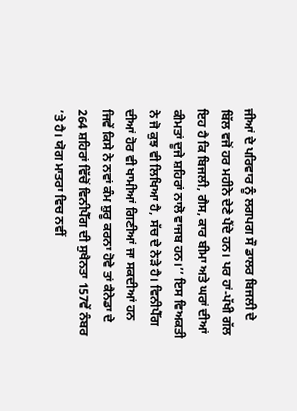ਜੀਆਂ ਦੇ ਪਰਿਵਾਰ ਨੂੰ ਲਗਪਗ ਸੌ ਡਾਲਰ ਬਿਜਲੀ ਦੇ ਬਿੱਲ ਵਜੋਂ ਹਰ ਮਹੀਨੇ ਦੇਣੇ ਪੈਂਦੇ ਹਨ। ਪਰ ਹਾਂ-ਪੱਖੀ ਗੱਲ ਇਹ ਹੈ ਕਿ ਬਿਜਲੀ, ਗੈਸ, ਕਾਰ ਬੀਮਾ ਅਤੇ ਘਰਾਂ ਦੀਆਂ ਕੀਮਤਾਂ ਦੂਜੇ ਸ਼ਹਿਰਾਂ ਨਾਲੋ ਵਾਜਬ ਹਨ।’’ ਇਸ ਵਿਅਕਤੀ ਨੇ ਜੋ ਕੁਝ ਵੀ ਲਿਖਿਆ ਹੈ, ਸੱਚ ਦੇ ਨੇੜੇ ਹੈ। ਵਿਨੀਪੈੱਗ ਦੀਆਂ ਹੋਰ ਵੀ ਖਾਮੀਆਂ ਗਿਣੀਆਂ ਜਾ ਸਕਦੀਆਂ ਹਨ ਜਿਵੇਂ ਕਿਸੇ ਨੇ ਨਵਾਂ ਕੰਮ ਸ਼ੁਰੂ ਕਰਨਾ ਹੋਵੇ ਤਾਂ ਕੈਨੇਡਾ ਦੇ 264 ਸ਼ਹਿਰਾਂ ਵਿੱਚੋਂ ਵਿਨੀਪੈੱਗ ਦੀ ਸੁਖੈਨਤਾ 157ਵੇਂ ਨੰਬਰ ’ਤੇ ਹੈ। ਯੋਗ ਮਾਤਰਾ ਵਿਚ ਨਵੀਂ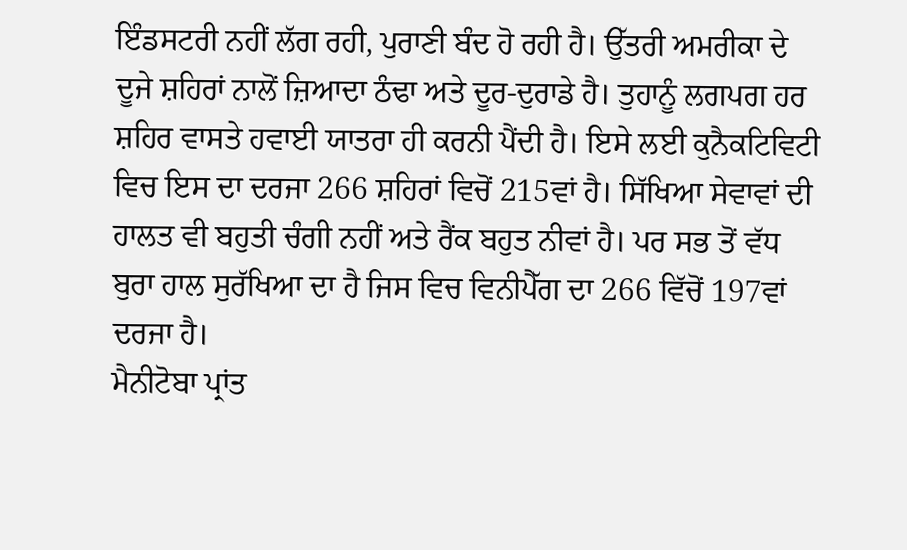ਇੰਡਸਟਰੀ ਨਹੀਂ ਲੱਗ ਰਹੀ, ਪੁਰਾਣੀ ਬੰਦ ਹੋ ਰਹੀ ਹੈ। ਉੱਤਰੀ ਅਮਰੀਕਾ ਦੇ ਦੂਜੇ ਸ਼ਹਿਰਾਂ ਨਾਲੋਂ ਜ਼ਿਆਦਾ ਠੰਢਾ ਅਤੇ ਦੂਰ-ਦੁਰਾਡੇ ਹੈ। ਤੁਹਾਨੂੰ ਲਗਪਗ ਹਰ ਸ਼ਹਿਰ ਵਾਸਤੇ ਹਵਾਈ ਯਾਤਰਾ ਹੀ ਕਰਨੀ ਪੈਂਦੀ ਹੈ। ਇਸੇ ਲਈ ਕੁਨੈਕਟਿਵਿਟੀ ਵਿਚ ਇਸ ਦਾ ਦਰਜਾ 266 ਸ਼ਹਿਰਾਂ ਵਿਚੋਂ 215ਵਾਂ ਹੈ। ਸਿੱਖਿਆ ਸੇਵਾਵਾਂ ਦੀ ਹਾਲਤ ਵੀ ਬਹੁਤੀ ਚੰਗੀ ਨਹੀਂ ਅਤੇ ਰੈਂਕ ਬਹੁਤ ਨੀਵਾਂ ਹੈ। ਪਰ ਸਭ ਤੋਂ ਵੱਧ ਬੁਰਾ ਹਾਲ ਸੁਰੱਖਿਆ ਦਾ ਹੈ ਜਿਸ ਵਿਚ ਵਿਨੀਪੈੱਗ ਦਾ 266 ਵਿੱਚੋਂ 197ਵਾਂ ਦਰਜਾ ਹੈ।
ਮੈਨੀਟੋਬਾ ਪ੍ਰਾਂਤ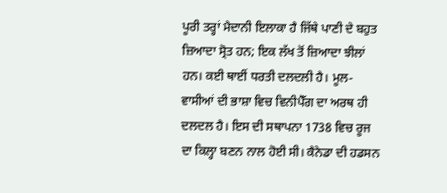ਪੂਰੀ ਤਰ੍ਹਾਂ ਮੈਦਾਨੀ ਇਲਾਕਾ ਹੈ ਜਿੱਥੇ ਪਾਣੀ ਦੇ ਬਹੁਤ ਜ਼ਿਆਦਾ ਸ੍ਰੋਤ ਹਨ; ਇਕ ਲੱਖ ਤੋਂ ਜ਼ਿਆਦਾ ਝੀਲਾਂ ਹਨ। ਕਈ ਥਾਈਂ ਧਰਤੀ ਦਲਦਲੀ ਹੈ। ਮੂਲ-ਵਾਸੀਆਂ ਦੀ ਭਾਸ਼ਾ ਵਿਚ ਵਿਨੀਪੈੱਗ ਦਾ ਅਰਥ ਹੀ ਦਲਦਲ ਹੈ। ਇਸ ਦੀ ਸਥਾਪਨਾ 1738 ਵਿਚ ਰੂਜ ਦਾ ਕਿਲ੍ਹਾ ਬਣਨ ਨਾਲ ਹੋਈ ਸੀ। ਕੈਨੇਡਾ ਦੀ ਹਡਸਨ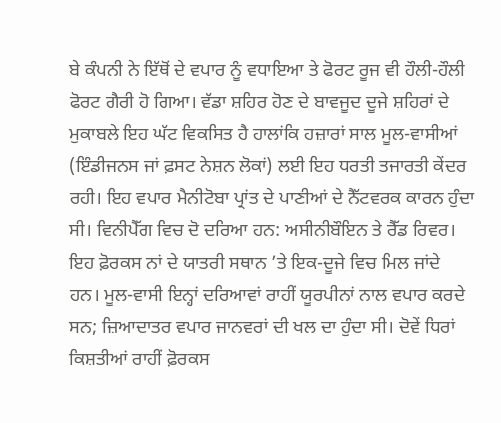ਬੇ ਕੰਪਨੀ ਨੇ ਇੱਥੋਂ ਦੇ ਵਪਾਰ ਨੂੰ ਵਧਾਇਆ ਤੇ ਫੋਰਟ ਰੂਜ ਵੀ ਹੌਲੀ-ਹੌਲੀ ਫੋਰਟ ਗੈਰੀ ਹੋ ਗਿਆ। ਵੱਡਾ ਸ਼ਹਿਰ ਹੋਣ ਦੇ ਬਾਵਜੂਦ ਦੂਜੇ ਸ਼ਹਿਰਾਂ ਦੇ ਮੁਕਾਬਲੇ ਇਹ ਘੱਟ ਵਿਕਸਿਤ ਹੈ ਹਾਲਾਂਕਿ ਹਜ਼ਾਰਾਂ ਸਾਲ ਮੂਲ-ਵਾਸੀਆਂ (ਇੰਡੀਜਨਸ ਜਾਂ ਫ਼ਸਟ ਨੇਸ਼ਨ ਲੋਕਾਂ) ਲਈ ਇਹ ਧਰਤੀ ਤਜਾਰਤੀ ਕੇਂਦਰ ਰਹੀ। ਇਹ ਵਪਾਰ ਮੈਨੀਟੋਬਾ ਪ੍ਰਾਂਤ ਦੇ ਪਾਣੀਆਂ ਦੇ ਨੈੱਟਵਰਕ ਕਾਰਨ ਹੁੰਦਾ ਸੀ। ਵਿਨੀਪੈੱਗ ਵਿਚ ਦੋ ਦਰਿਆ ਹਨ: ਅਸੀਨੀਬੌਇਨ ਤੇ ਰੈੱਡ ਰਿਵਰ। ਇਹ ਫ਼ੋਰਕਸ ਨਾਂ ਦੇ ਯਾਤਰੀ ਸਥਾਨ ’ਤੇ ਇਕ-ਦੂਜੇ ਵਿਚ ਮਿਲ ਜਾਂਦੇ ਹਨ। ਮੂਲ-ਵਾਸੀ ਇਨ੍ਹਾਂ ਦਰਿਆਵਾਂ ਰਾਹੀਂ ਯੂਰਪੀਨਾਂ ਨਾਲ ਵਪਾਰ ਕਰਦੇ ਸਨ; ਜ਼ਿਆਦਾਤਰ ਵਪਾਰ ਜਾਨਵਰਾਂ ਦੀ ਖਲ ਦਾ ਹੁੰਦਾ ਸੀ। ਦੋਵੇਂ ਧਿਰਾਂ ਕਿਸ਼ਤੀਆਂ ਰਾਹੀਂ ਫ਼ੋਰਕਸ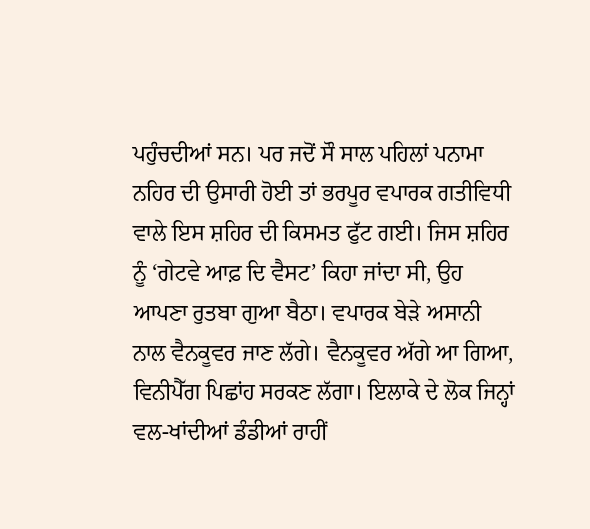ਪਹੁੰਚਦੀਆਂ ਸਨ। ਪਰ ਜਦੋਂ ਸੌ ਸਾਲ ਪਹਿਲਾਂ ਪਨਾਮਾ ਨਹਿਰ ਦੀ ਉਸਾਰੀ ਹੋਈ ਤਾਂ ਭਰਪੂਰ ਵਪਾਰਕ ਗਤੀਵਿਧੀ ਵਾਲੇ ਇਸ ਸ਼ਹਿਰ ਦੀ ਕਿਸਮਤ ਫੁੱਟ ਗਈ। ਜਿਸ ਸ਼ਹਿਰ ਨੂੰ ‘ਗੇਟਵੇ ਆਫ਼ ਦਿ ਵੈਸਟ’ ਕਿਹਾ ਜਾਂਦਾ ਸੀ, ਉਹ ਆਪਣਾ ਰੁਤਬਾ ਗੁਆ ਬੈਠਾ। ਵਪਾਰਕ ਬੇੜੇ ਅਸਾਨੀ ਨਾਲ ਵੈਨਕੂਵਰ ਜਾਣ ਲੱਗੇ। ਵੈਨਕੂਵਰ ਅੱਗੇ ਆ ਗਿਆ, ਵਿਨੀਪੈੱਗ ਪਿਛਾਂਹ ਸਰਕਣ ਲੱਗਾ। ਇਲਾਕੇ ਦੇ ਲੋਕ ਜਿਨ੍ਹਾਂ ਵਲ-ਖਾਂਦੀਆਂ ਡੰਡੀਆਂ ਰਾਹੀਂ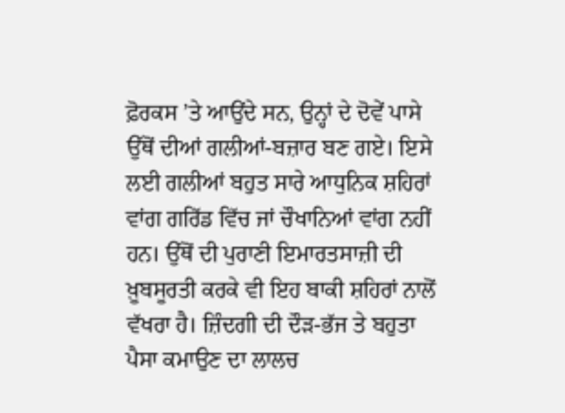ਫ਼ੋਰਕਸ ’ਤੇ ਆਉਂਦੇ ਸਨ, ਉਨ੍ਹਾਂ ਦੇ ਦੋਵੇਂ ਪਾਸੇ ਉੱਥੋਂ ਦੀਆਂ ਗਲੀਆਂ-ਬਜ਼ਾਰ ਬਣ ਗਏ। ਇਸੇ ਲਈ ਗਲੀਆਂ ਬਹੁਤ ਸਾਰੇ ਆਧੁਨਿਕ ਸ਼ਹਿਰਾਂ ਵਾਂਗ ਗਰਿੱਡ ਵਿੱਚ ਜਾਂ ਚੌਖਾਨਿਆਂ ਵਾਂਗ ਨਹੀਂ ਹਨ। ਉੱਥੋਂ ਦੀ ਪੁਰਾਣੀ ਇਮਾਰਤਸਾਜ਼ੀ ਦੀ ਖ਼ੂਬਸੂਰਤੀ ਕਰਕੇ ਵੀ ਇਹ ਬਾਕੀ ਸ਼ਹਿਰਾਂ ਨਾਲੋਂ ਵੱਖਰਾ ਹੈ। ਜ਼ਿੰਦਗੀ ਦੀ ਦੌੜ-ਭੱਜ ਤੇ ਬਹੁਤਾ ਪੈਸਾ ਕਮਾਉਣ ਦਾ ਲਾਲਚ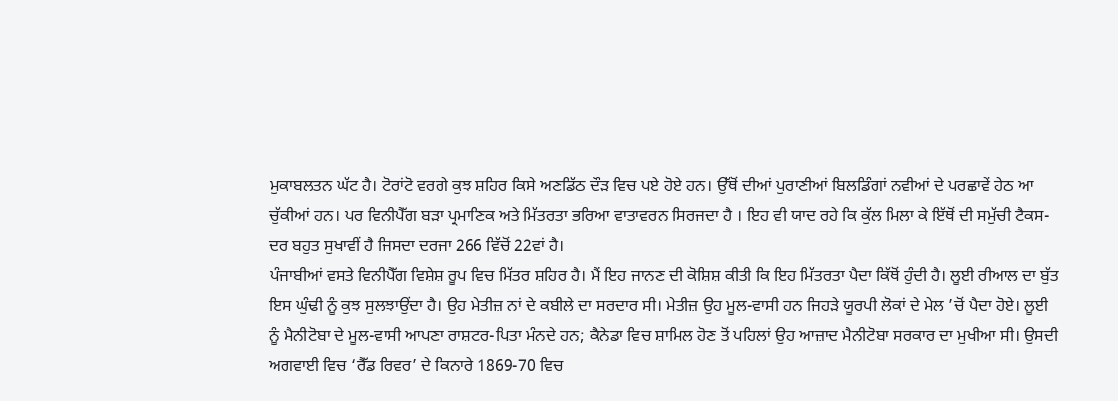ਮੁਕਾਬਲਤਨ ਘੱਟ ਹੈ। ਟੋਰਾਂਟੋ ਵਰਗੇ ਕੁਝ ਸ਼ਹਿਰ ਕਿਸੇ ਅਣਡਿੱਠ ਦੌੜ ਵਿਚ ਪਏ ਹੋਏ ਹਨ। ਉੱਥੋਂ ਦੀਆਂ ਪੁਰਾਣੀਆਂ ਬਿਲਡਿੰਗਾਂ ਨਵੀਆਂ ਦੇ ਪਰਛਾਵੇਂ ਹੇਠ ਆ ਚੁੱਕੀਆਂ ਹਨ। ਪਰ ਵਿਨੀਪੈੱਗ ਬੜਾ ਪ੍ਰਮਾਣਿਕ ਅਤੇ ਮਿੱਤਰਤਾ ਭਰਿਆ ਵਾਤਾਵਰਨ ਸਿਰਜਦਾ ਹੈ । ਇਹ ਵੀ ਯਾਦ ਰਹੇ ਕਿ ਕੁੱਲ ਮਿਲਾ ਕੇ ਇੱਥੋਂ ਦੀ ਸਮੁੱਚੀ ਟੈਕਸ-ਦਰ ਬਹੁਤ ਸੁਖਾਵੀਂ ਹੈ ਜਿਸਦਾ ਦਰਜਾ 266 ਵਿੱਚੋਂ 22ਵਾਂ ਹੈ।
ਪੰਜਾਬੀਆਂ ਵਸਤੇ ਵਿਨੀਪੈੱਗ ਵਿਸ਼ੇਸ਼ ਰੂਪ ਵਿਚ ਮਿੱਤਰ ਸ਼ਹਿਰ ਹੈ। ਮੈਂ ਇਹ ਜਾਨਣ ਦੀ ਕੋਸ਼ਿਸ਼ ਕੀਤੀ ਕਿ ਇਹ ਮਿੱਤਰਤਾ ਪੈਦਾ ਕਿੱਥੋਂ ਹੁੰਦੀ ਹੈ। ਲੂਈ ਰੀਆਲ ਦਾ ਬੁੱਤ ਇਸ ਘੁੰਢੀ ਨੂੰ ਕੁਝ ਸੁਲਝਾਉਂਦਾ ਹੈ। ਉਹ ਮੇਤੀਜ਼ ਨਾਂ ਦੇ ਕਬੀਲੇ ਦਾ ਸਰਦਾਰ ਸੀ। ਮੇਤੀਜ਼ ਉਹ ਮੂਲ-ਵਾਸੀ ਹਨ ਜਿਹੜੇ ਯੂਰਪੀ ਲੋਕਾਂ ਦੇ ਮੇਲ ’ਚੋਂ ਪੈਦਾ ਹੋਏ। ਲੂਈ ਨੂੰ ਮੈਨੀਟੋਬਾ ਦੇ ਮੂਲ-ਵਾਸੀ ਆਪਣਾ ਰਾਸ਼ਟਰ-ਪਿਤਾ ਮੰਨਦੇ ਹਨ; ਕੈਨੇਡਾ ਵਿਚ ਸ਼ਾਮਿਲ ਹੋਣ ਤੋਂ ਪਹਿਲਾਂ ਉਹ ਆਜ਼ਾਦ ਮੈਨੀਟੋਬਾ ਸਰਕਾਰ ਦਾ ਮੁਖੀਆ ਸੀ। ਉਸਦੀ ਅਗਵਾਈ ਵਿਚ ‘ਰੈੱਡ ਰਿਵਰ’ ਦੇ ਕਿਨਾਰੇ 1869-70 ਵਿਚ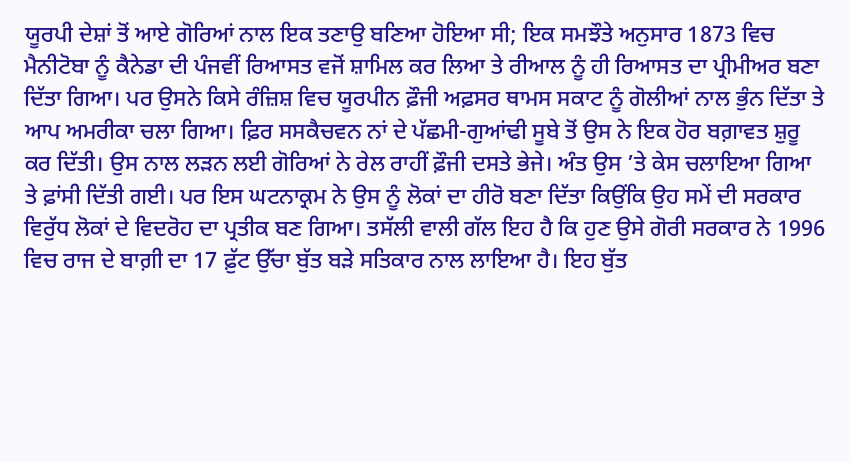ਯੂਰਪੀ ਦੇਸ਼ਾਂ ਤੋਂ ਆਏ ਗੋਰਿਆਂ ਨਾਲ ਇਕ ਤਣਾਉ ਬਣਿਆ ਹੋਇਆ ਸੀ; ਇਕ ਸਮਝੌਤੇ ਅਨੁਸਾਰ 1873 ਵਿਚ ਮੈਨੀਟੋਬਾ ਨੂੰ ਕੈਨੇਡਾ ਦੀ ਪੰਜਵੀਂ ਰਿਆਸਤ ਵਜੋਂ ਸ਼ਾਮਿਲ ਕਰ ਲਿਆ ਤੇ ਰੀਆਲ ਨੂੰ ਹੀ ਰਿਆਸਤ ਦਾ ਪ੍ਰੀਮੀਅਰ ਬਣਾ ਦਿੱਤਾ ਗਿਆ। ਪਰ ਉਸਨੇ ਕਿਸੇ ਰੰਜ਼ਿਸ਼ ਵਿਚ ਯੂਰਪੀਨ ਫ਼ੌਜੀ ਅਫ਼ਸਰ ਥਾਮਸ ਸਕਾਟ ਨੂੰ ਗੋਲੀਆਂ ਨਾਲ ਭੁੰਨ ਦਿੱਤਾ ਤੇ ਆਪ ਅਮਰੀਕਾ ਚਲਾ ਗਿਆ। ਫ਼ਿਰ ਸਸਕੈਚਵਨ ਨਾਂ ਦੇ ਪੱਛਮੀ-ਗੁਆਂਢੀ ਸੂਬੇ ਤੋਂ ਉਸ ਨੇ ਇਕ ਹੋਰ ਬਗ਼ਾਵਤ ਸ਼ੁਰੂ ਕਰ ਦਿੱਤੀ। ਉਸ ਨਾਲ ਲੜਨ ਲਈ ਗੋਰਿਆਂ ਨੇ ਰੇਲ ਰਾਹੀਂ ਫ਼ੌਜੀ ਦਸਤੇ ਭੇਜੇ। ਅੰਤ ਉਸ ’ਤੇ ਕੇਸ ਚਲਾਇਆ ਗਿਆ ਤੇ ਫ਼ਾਂਸੀ ਦਿੱਤੀ ਗਈ। ਪਰ ਇਸ ਘਟਨਾਕ੍ਰਮ ਨੇ ਉਸ ਨੂੰ ਲੋਕਾਂ ਦਾ ਹੀਰੋ ਬਣਾ ਦਿੱਤਾ ਕਿਉਂਕਿ ਉਹ ਸਮੇਂ ਦੀ ਸਰਕਾਰ ਵਿਰੁੱਧ ਲੋਕਾਂ ਦੇ ਵਿਦਰੋਹ ਦਾ ਪ੍ਰਤੀਕ ਬਣ ਗਿਆ। ਤਸੱਲੀ ਵਾਲੀ ਗੱਲ ਇਹ ਹੈ ਕਿ ਹੁਣ ਉਸੇ ਗੋਰੀ ਸਰਕਾਰ ਨੇ 1996 ਵਿਚ ਰਾਜ ਦੇ ਬਾਗ਼ੀ ਦਾ 17 ਫ਼ੁੱਟ ਉੱਚਾ ਬੁੱਤ ਬੜੇ ਸਤਿਕਾਰ ਨਾਲ ਲਾਇਆ ਹੈ। ਇਹ ਬੁੱਤ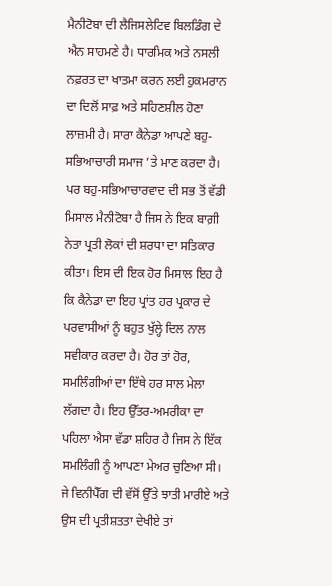ਮੈਨੀਟੋਬਾ ਦੀ ਲੈਜਿਸਲੇਟਿਵ ਬਿਲਡਿੰਗ ਦੇ ਐਨ ਸਾਹਮਣੇ ਹੈ। ਧਾਰਮਿਕ ਅਤੇ ਨਸਲੀ ਨਫ਼ਰਤ ਦਾ ਖਾਤਮਾ ਕਰਨ ਲਈ ਹੁਕਮਰਾਨ ਦਾ ਦਿਲੋਂ ਸਾਫ਼ ਅਤੇ ਸਹਿਣਸ਼ੀਲ ਹੋਣਾ ਲਾਜ਼ਮੀ ਹੈ। ਸਾਰਾ ਕੈਨੇਡਾ ਆਪਣੇ ਬਹੁ-ਸਭਿਆਚਾਰੀ ਸਮਾਜ ’ਤੇ ਮਾਣ ਕਰਦਾ ਹੈ। ਪਰ ਬਹੁ-ਸਭਿਆਚਾਰਵਾਦ ਦੀ ਸਭ ਤੋਂ ਵੱਡੀ ਮਿਸਾਲ ਮੈਨੀਟੋਬਾ ਹੈ ਜਿਸ ਨੇ ਇਕ ਬਾਗ਼ੀ ਨੇਤਾ ਪ੍ਰਤੀ ਲੋਕਾਂ ਦੀ ਸ਼ਰਧਾ ਦਾ ਸਤਿਕਾਰ ਕੀਤਾ। ਇਸ ਦੀ ਇਕ ਹੋਰ ਮਿਸਾਲ ਇਹ ਹੈ ਕਿ ਕੈਨੇਡਾ ਦਾ ਇਹ ਪ੍ਰਾਂਤ ਹਰ ਪ੍ਰਕਾਰ ਦੇ ਪਰਵਾਸੀਆਂ ਨੂੰ ਬਹੁਤ ਖੁੱਲ੍ਹੇ ਦਿਲ ਨਾਲ ਸਵੀਕਾਰ ਕਰਦਾ ਹੈ। ਹੋਰ ਤਾਂ ਹੋਰ, ਸਮਲਿੰਗੀਆਂ ਦਾ ਇੱਥੇ ਹਰ ਸਾਲ ਮੇਲਾ ਲੱਗਦਾ ਹੈ। ਇਹ ਉੱਤਰ-ਅਮਰੀਕਾ ਦਾ ਪਹਿਲਾ ਐਸਾ ਵੱਡਾ ਸ਼ਹਿਰ ਹੈ ਜਿਸ ਨੇ ਇੱਕ ਸਮਲਿੰਗੀ ਨੂੰ ਆਪਣਾ ਮੇਅਰ ਚੁਣਿਆ ਸੀ। ਜੇ ਵਿਨੀਪੈੱਗ ਦੀ ਵੱਸੋਂ ਉੱਤੇ ਝਾਤੀ ਮਾਰੀਏ ਅਤੇ ਉਸ ਦੀ ਪ੍ਰਤੀਸ਼ਤਤਾ ਦੇਖੀਏ ਤਾਂ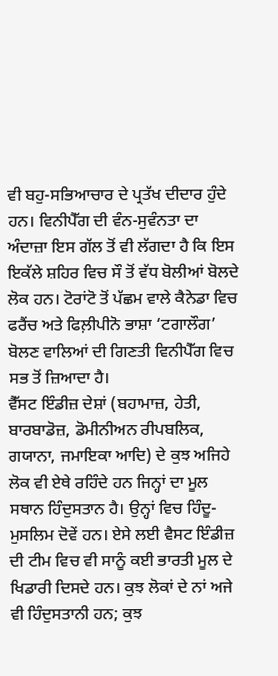ਵੀ ਬਹੁ-ਸਭਿਆਚਾਰ ਦੇ ਪ੍ਰਤੱਖ ਦੀਦਾਰ ਹੁੰਦੇ ਹਨ। ਵਿਨੀਪੈੱਗ ਦੀ ਵੰਨ-ਸੁਵੰਨਤਾ ਦਾ ਅੰਦਾਜ਼ਾ ਇਸ ਗੱਲ ਤੋਂ ਵੀ ਲੱਗਦਾ ਹੈ ਕਿ ਇਸ ਇਕੱਲੇ ਸ਼ਹਿਰ ਵਿਚ ਸੌ ਤੋਂ ਵੱਧ ਬੋਲੀਆਂ ਬੋਲਦੇ ਲੋਕ ਹਨ। ਟੋਰਾਂਟੋ ਤੋਂ ਪੱਛਮ ਵਾਲੇ ਕੈਨੇਡਾ ਵਿਚ ਫਰੈਂਚ ਅਤੇ ਫਿਲ਼ੀਪੀਨੋ ਭਾਸ਼ਾ ‘ਟਗਾਲੌਗ’ ਬੋਲਣ ਵਾਲਿਆਂ ਦੀ ਗਿਣਤੀ ਵਿਨੀਪੈੱਗ ਵਿਚ ਸਭ ਤੋਂ ਜ਼ਿਆਦਾ ਹੈ।
ਵੈੱਸਟ ਇੰਡੀਜ਼ ਦੇਸ਼ਾਂ (ਬਹਾਮਾਜ਼, ਹੇਤੀ, ਬਾਰਬਾਡੋਜ਼, ਡੋਮੀਨੀਅਨ ਰੀਪਬਲਿਕ, ਗਯਾਨਾ, ਜਮਾਇਕਾ ਆਦਿ) ਦੇ ਕੁਝ ਅਜਿਹੇ ਲੋਕ ਵੀ ਏਥੇ ਰਹਿੰਦੇ ਹਨ ਜਿਨ੍ਹਾਂ ਦਾ ਮੂਲ ਸਥਾਨ ਹਿੰਦੁਸਤਾਨ ਹੈ। ਉਨ੍ਹਾਂ ਵਿਚ ਹਿੰਦੂ-ਮੁਸਲਿਮ ਦੋਵੇਂ ਹਨ। ਏਸੇ ਲਈ ਵੈਸਟ ਇੰਡੀਜ਼ ਦੀ ਟੀਮ ਵਿਚ ਵੀ ਸਾਨੂੰ ਕਈ ਭਾਰਤੀ ਮੂਲ ਦੇ ਖਿਡਾਰੀ ਦਿਸਦੇ ਹਨ। ਕੁਝ ਲੋਕਾਂ ਦੇ ਨਾਂ ਅਜੇ ਵੀ ਹਿੰਦੁਸਤਾਨੀ ਹਨ; ਕੁਝ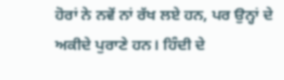ਹੋਰਾਂ ਨੇ ਨਵੇਂ ਨਾਂ ਰੱਖ ਲਏ ਹਨ, ਪਰ ਉਨ੍ਹਾਂ ਦੇ ਅਕੀਦੇ ਪੁਰਾਣੇ ਹਨ। ਹਿੰਦੀ ਦੇ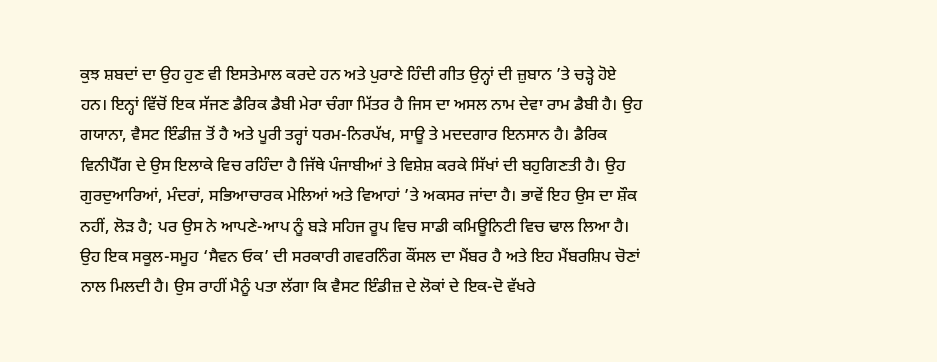ਕੁਝ ਸ਼ਬਦਾਂ ਦਾ ਉਹ ਹੁਣ ਵੀ ਇਸਤੇਮਾਲ ਕਰਦੇ ਹਨ ਅਤੇ ਪੁਰਾਣੇ ਹਿੰਦੀ ਗੀਤ ਉਨ੍ਹਾਂ ਦੀ ਜ਼ੁਬਾਨ ’ਤੇ ਚੜ੍ਹੇ ਹੋਏ ਹਨ। ਇਨ੍ਹਾਂ ਵਿੱਚੋਂ ਇਕ ਸੱਜਣ ਡੈਰਿਕ ਡੈਬੀ ਮੇਰਾ ਚੰਗਾ ਮਿੱਤਰ ਹੈ ਜਿਸ ਦਾ ਅਸਲ ਨਾਮ ਦੇਵਾ ਰਾਮ ਡੈਬੀ ਹੈ। ਉਹ ਗਯਾਨਾ, ਵੈਸਟ ਇੰਡੀਜ਼ ਤੋਂ ਹੈ ਅਤੇ ਪੂਰੀ ਤਰ੍ਹਾਂ ਧਰਮ-ਨਿਰਪੱਖ, ਸਾਊ ਤੇ ਮਦਦਗਾਰ ਇਨਸਾਨ ਹੈ। ਡੈਰਿਕ ਵਿਨੀਪੈੱਗ ਦੇ ਉਸ ਇਲਾਕੇ ਵਿਚ ਰਹਿੰਦਾ ਹੈ ਜਿੱਥੇ ਪੰਜਾਬੀਆਂ ਤੇ ਵਿਸ਼ੇਸ਼ ਕਰਕੇ ਸਿੱਖਾਂ ਦੀ ਬਹੁਗਿਣਤੀ ਹੈ। ਉਹ ਗੁਰਦੁਆਰਿਆਂ, ਮੰਦਰਾਂ, ਸਭਿਆਚਾਰਕ ਮੇਲਿਆਂ ਅਤੇ ਵਿਆਹਾਂ ’ਤੇ ਅਕਸਰ ਜਾਂਦਾ ਹੈ। ਭਾਵੇਂ ਇਹ ਉਸ ਦਾ ਸ਼ੌਕ ਨਹੀਂ, ਲੋੜ ਹੈ; ਪਰ ਉਸ ਨੇ ਆਪਣੇ-ਆਪ ਨੂੰ ਬੜੇ ਸਹਿਜ ਰੂਪ ਵਿਚ ਸਾਡੀ ਕਮਿਊਨਿਟੀ ਵਿਚ ਢਾਲ ਲਿਆ ਹੈ। ਉਹ ਇਕ ਸਕੂਲ-ਸਮੂਹ ‘ਸੈਵਨ ਓਕ’ ਦੀ ਸਰਕਾਰੀ ਗਵਰਨਿੰਗ ਕੌਂਸਲ ਦਾ ਮੈਂਬਰ ਹੈ ਅਤੇ ਇਹ ਮੈਂਬਰਸ਼ਿਪ ਚੋਣਾਂ ਨਾਲ ਮਿਲਦੀ ਹੈ। ਉਸ ਰਾਹੀਂ ਮੈਨੂੰ ਪਤਾ ਲੱਗਾ ਕਿ ਵੈਸਟ ਇੰਡੀਜ਼ ਦੇ ਲੋਕਾਂ ਦੇ ਇਕ-ਦੋ ਵੱਖਰੇ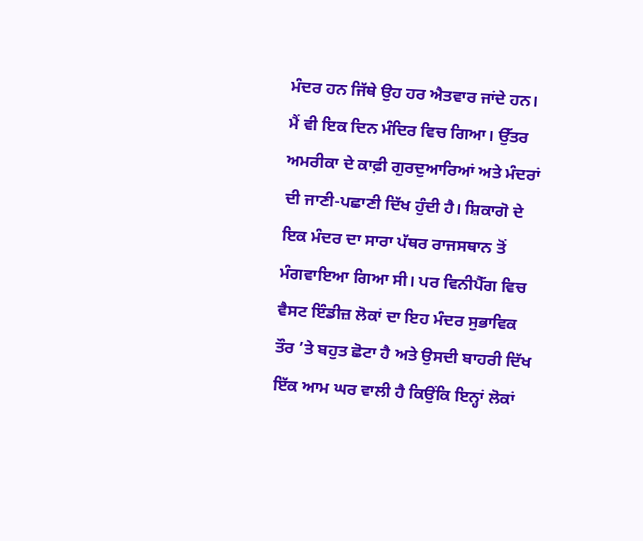ਮੰਦਰ ਹਨ ਜਿੱਥੇ ਉਹ ਹਰ ਐਤਵਾਰ ਜਾਂਦੇ ਹਨ। ਮੈਂ ਵੀ ਇਕ ਦਿਨ ਮੰਦਿਰ ਵਿਚ ਗਿਆ। ਉੱਤਰ ਅਮਰੀਕਾ ਦੇ ਕਾਫ਼ੀ ਗੁਰਦੁਆਰਿਆਂ ਅਤੇ ਮੰਦਰਾਂ ਦੀ ਜਾਣੀ-ਪਛਾਣੀ ਦਿੱਖ ਹੁੰਦੀ ਹੈ। ਸ਼ਿਕਾਗੋ ਦੇ ਇਕ ਮੰਦਰ ਦਾ ਸਾਰਾ ਪੱਥਰ ਰਾਜਸਥਾਨ ਤੋਂ ਮੰਗਵਾਇਆ ਗਿਆ ਸੀ। ਪਰ ਵਿਨੀਪੈੱਗ ਵਿਚ ਵੈਸਟ ਇੰਡੀਜ਼ ਲੋਕਾਂ ਦਾ ਇਹ ਮੰਦਰ ਸੁਭਾਵਿਕ ਤੌਰ ’ਤੇ ਬਹੁਤ ਛੋਟਾ ਹੈ ਅਤੇ ਉਸਦੀ ਬਾਹਰੀ ਦਿੱਖ ਇੱਕ ਆਮ ਘਰ ਵਾਲੀ ਹੈ ਕਿਉਂਕਿ ਇਨ੍ਹਾਂ ਲੋਕਾਂ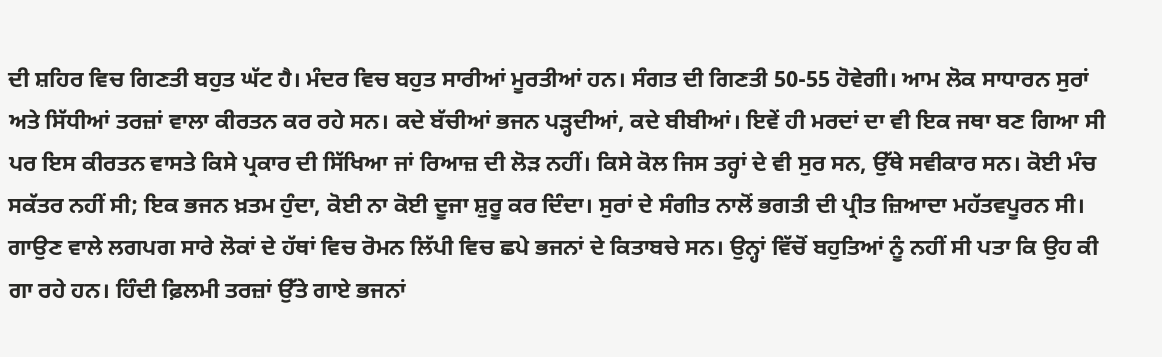ਦੀ ਸ਼ਹਿਰ ਵਿਚ ਗਿਣਤੀ ਬਹੁਤ ਘੱਟ ਹੈ। ਮੰਦਰ ਵਿਚ ਬਹੁਤ ਸਾਰੀਆਂ ਮੂਰਤੀਆਂ ਹਨ। ਸੰਗਤ ਦੀ ਗਿਣਤੀ 50-55 ਹੋਵੇਗੀ। ਆਮ ਲੋਕ ਸਾਧਾਰਨ ਸੁਰਾਂ ਅਤੇ ਸਿੱਧੀਆਂ ਤਰਜ਼ਾਂ ਵਾਲਾ ਕੀਰਤਨ ਕਰ ਰਹੇ ਸਨ। ਕਦੇ ਬੱਚੀਆਂ ਭਜਨ ਪੜ੍ਹਦੀਆਂ, ਕਦੇ ਬੀਬੀਆਂ। ਇਵੇਂ ਹੀ ਮਰਦਾਂ ਦਾ ਵੀ ਇਕ ਜਥਾ ਬਣ ਗਿਆ ਸੀ ਪਰ ਇਸ ਕੀਰਤਨ ਵਾਸਤੇ ਕਿਸੇ ਪ੍ਰਕਾਰ ਦੀ ਸਿੱਖਿਆ ਜਾਂ ਰਿਆਜ਼ ਦੀ ਲੋੜ ਨਹੀਂ। ਕਿਸੇ ਕੋਲ ਜਿਸ ਤਰ੍ਹਾਂ ਦੇ ਵੀ ਸੁਰ ਸਨ, ਉੱਥੇ ਸਵੀਕਾਰ ਸਨ। ਕੋਈ ਮੰਚ ਸਕੱਤਰ ਨਹੀਂ ਸੀ; ਇਕ ਭਜਨ ਖ਼ਤਮ ਹੁੰਦਾ, ਕੋਈ ਨਾ ਕੋਈ ਦੂਜਾ ਸ਼ੁਰੂ ਕਰ ਦਿੰਦਾ। ਸੁਰਾਂ ਦੇ ਸੰਗੀਤ ਨਾਲੋਂ ਭਗਤੀ ਦੀ ਪ੍ਰੀਤ ਜ਼ਿਆਦਾ ਮਹੱਤਵਪੂਰਨ ਸੀ। ਗਾਉਣ ਵਾਲੇ ਲਗਪਗ ਸਾਰੇ ਲੋਕਾਂ ਦੇ ਹੱਥਾਂ ਵਿਚ ਰੋਮਨ ਲਿੱਪੀ ਵਿਚ ਛਪੇ ਭਜਨਾਂ ਦੇ ਕਿਤਾਬਚੇ ਸਨ। ਉਨ੍ਹਾਂ ਵਿੱਚੋਂ ਬਹੁਤਿਆਂ ਨੂੰ ਨਹੀਂ ਸੀ ਪਤਾ ਕਿ ਉਹ ਕੀ ਗਾ ਰਹੇ ਹਨ। ਹਿੰਦੀ ਫ਼ਿਲਮੀ ਤਰਜ਼ਾਂ ਉੱਤੇ ਗਾਏ ਭਜਨਾਂ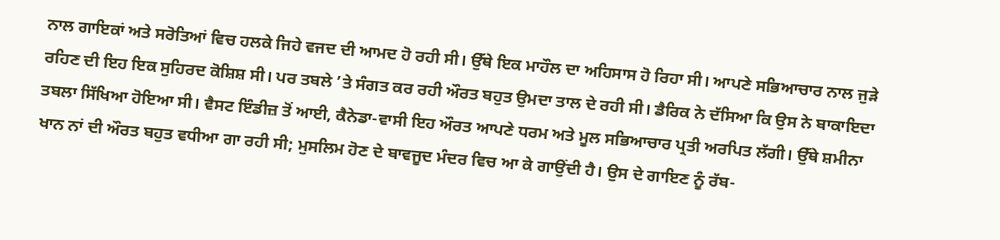ਨਾਲ ਗਾਇਕਾਂ ਅਤੇ ਸਰੋਤਿਆਂ ਵਿਚ ਹਲਕੇ ਜਿਹੇ ਵਜਦ ਦੀ ਆਮਦ ਹੋ ਰਹੀ ਸੀ। ਉੱਥੇ ਇਕ ਮਾਹੌਲ ਦਾ ਅਹਿਸਾਸ ਹੋ ਰਿਹਾ ਸੀ। ਆਪਣੇ ਸਭਿਆਚਾਰ ਨਾਲ ਜੁੜੇ ਰਹਿਣ ਦੀ ਇਹ ਇਕ ਸੁਹਿਰਦ ਕੋਸ਼ਿਸ਼ ਸੀ। ਪਰ ਤਬਲੇ ’ਤੇ ਸੰਗਤ ਕਰ ਰਹੀ ਔਰਤ ਬਹੁਤ ਉਮਦਾ ਤਾਲ ਦੇ ਰਹੀ ਸੀ। ਡੈਰਿਕ ਨੇ ਦੱਸਿਆ ਕਿ ਉਸ ਨੇ ਬਾਕਾਇਦਾ ਤਬਲਾ ਸਿੱਖਿਆ ਹੋਇਆ ਸੀ। ਵੈਸਟ ਇੰਡੀਜ਼ ਤੋਂ ਆਈ, ਕੈਨੇਡਾ-ਵਾਸੀ ਇਹ ਔਰਤ ਆਪਣੇ ਧਰਮ ਅਤੇ ਮੂਲ ਸਭਿਆਚਾਰ ਪ੍ਰਤੀ ਅਰਪਿਤ ਲੱਗੀ। ਉੱਥੇ ਸ਼ਮੀਨਾ ਖਾਨ ਨਾਂ ਦੀ ਔਰਤ ਬਹੁਤ ਵਧੀਆ ਗਾ ਰਹੀ ਸੀ; ਮੁਸਲਿਮ ਹੋਣ ਦੇ ਬਾਵਜੂਦ ਮੰਦਰ ਵਿਚ ਆ ਕੇ ਗਾਉਂਦੀ ਹੈ। ਉਸ ਦੇ ਗਾਇਣ ਨੂੰ ਰੱਬ-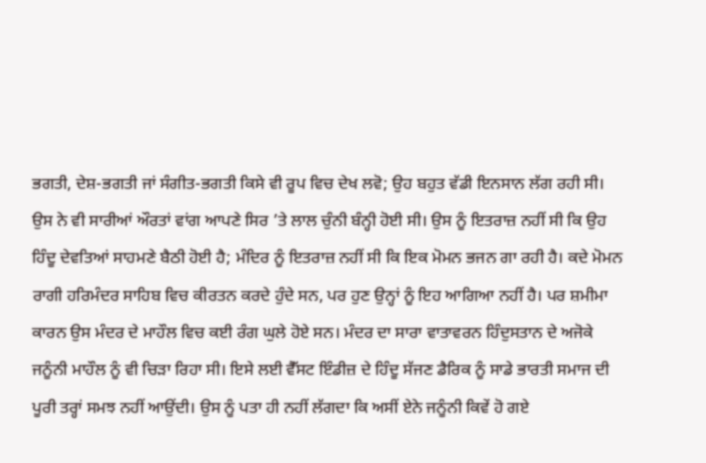ਭਗਤੀ, ਦੇਸ਼-ਭਗਤੀ ਜਾਂ ਸੰਗੀਤ-ਭਗਤੀ ਕਿਸੇ ਵੀ ਰੂਪ ਵਿਚ ਦੇਖ ਲਵੋ; ਉਹ ਬਹੁਤ ਵੱਡੀ ਇਨਸਾਨ ਲੱਗ ਰਹੀ ਸੀ। ਉਸ ਨੇ ਵੀ ਸਾਰੀਆਂ ਔਰਤਾਂ ਵਾਂਗ ਆਪਣੇ ਸਿਰ ’ਤੇ ਲਾਲ ਚੁੰਨੀ ਬੰਨ੍ਹੀ ਹੋਈ ਸੀ। ਉਸ ਨੂੰ ਇਤਰਾਜ਼ ਨਹੀਂ ਸੀ ਕਿ ਉਹ ਹਿੰਦੂ ਦੇਵਤਿਆਂ ਸਾਹਮਣੇ ਬੈਠੀ ਹੋਈ ਹੈ; ਮੰਦਿਰ ਨੂੰ ਇਤਰਾਜ਼ ਨਹੀਂ ਸੀ ਕਿ ਇਕ ਮੋਮਨ ਭਜਨ ਗਾ ਰਹੀ ਹੈ। ਕਦੇ ਮੋਮਨ ਰਾਗੀ ਹਰਿਮੰਦਰ ਸਾਹਿਬ ਵਿਚ ਕੀਰਤਨ ਕਰਦੇ ਹੁੰਦੇ ਸਨ, ਪਰ ਹੁਣ ਉਨ੍ਹਾਂ ਨੂੰ ਇਹ ਆਗਿਆ ਨਹੀਂ ਹੈ। ਪਰ ਸ਼ਮੀਮਾ ਕਾਰਨ ਉਸ ਮੰਦਰ ਦੇ ਮਾਹੌਲ ਵਿਚ ਕਈ ਰੰਗ ਘੁਲੇ ਹੋਏ ਸਨ। ਮੰਦਰ ਦਾ ਸਾਰਾ ਵਾਤਾਵਰਨ ਹਿੰਦੁਸਤਾਨ ਦੇ ਅਜੋਕੇ ਜਨੂੰਨੀ ਮਾਹੌਲ ਨੂੰ ਵੀ ਚਿੜਾ ਰਿਹਾ ਸੀ। ਇਸੇ ਲਈ ਵੈੱਸਟ ਇੰਡੀਜ਼ ਦੇ ਹਿੰਦੂ ਸੱਜਣ ਡੈਰਿਕ ਨੂੰ ਸਾਡੇ ਭਾਰਤੀ ਸਮਾਜ ਦੀ ਪੂਰੀ ਤਰ੍ਹਾਂ ਸਮਝ ਨਹੀਂ ਆਉਂਦੀ। ਉਸ ਨੂੰ ਪਤਾ ਹੀ ਨਹੀਂ ਲੱਗਦਾ ਕਿ ਅਸੀਂ ਏਨੇ ਜਨੂੰਨੀ ਕਿਵੇਂ ਹੋ ਗਏ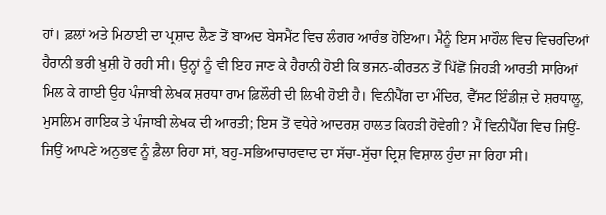ਹਾਂ। ਫ਼ਲਾਂ ਅਤੇ ਮਿਠਾਈ ਦਾ ਪ੍ਰਸ਼ਾਦ ਲੈਣ ਤੋਂ ਬਾਅਦ ਬੇਸਮੈਂਟ ਵਿਚ ਲੰਗਰ ਆਰੰਭ ਹੋਇਆ। ਮੈਨੂੰ ਇਸ ਮਾਹੌਲ ਵਿਚ ਵਿਚਰਦਿਆਂ ਹੈਰਾਨੀ ਭਰੀ ਖ਼ੁਸ਼ੀ ਹੋ ਰਹੀ ਸੀ। ਉਨ੍ਹਾਂ ਨੂੰ ਵੀ ਇਹ ਜਾਣ ਕੇ ਹੈਰਾਨੀ ਹੋਈ ਕਿ ਭਜਨ-ਕੀਰਤਨ ਤੋਂ ਪਿੱਛੋਂ ਜਿਹੜੀ ਆਰਤੀ ਸਾਰਿਆਂ ਮਿਲ ਕੇ ਗਾਈ ਉਹ ਪੰਜਾਬੀ ਲੇਖਕ ਸ਼ਰਧਾ ਰਾਮ ਫ਼ਿਲੌਰੀ ਦੀ ਲਿਖੀ ਹੋਈ ਹੈ। ਵਿਨੀਪੈੱਗ ਦਾ ਮੰਦਿਰ, ਵੈੱਸਟ ਇੰਡੀਜ਼ ਦੇ ਸ਼ਰਧਾਲੂ, ਮੁਸਲਿਮ ਗਾਇਕ ਤੇ ਪੰਜਾਬੀ ਲੇਖਕ ਦੀ ਆਰਤੀ; ਇਸ ਤੋਂ ਵਧੇਰੇ ਆਦਰਸ਼ ਹਾਲਤ ਕਿਹੜੀ ਹੋਵੇਗੀ? ਮੈਂ ਵਿਨੀਪੈੱਗ ਵਿਚ ਜਿਉਂ-ਜਿਉਂ ਆਪਣੇ ਅਨੁਭਵ ਨੂੰ ਫ਼ੈਲਾ ਰਿਹਾ ਸਾਂ, ਬਹੁ-ਸਭਿਆਚਾਰਵਾਦ ਦਾ ਸੱਚਾ-ਸੁੱਚਾ ਦ੍ਰਿਸ਼ ਵਿਸ਼ਾਲ ਹੁੰਦਾ ਜਾ ਰਿਹਾ ਸੀ।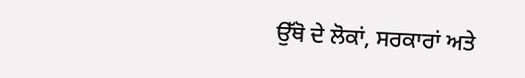ਉੱਥੋ ਦੇ ਲੋਕਾਂ, ਸਰਕਾਰਾਂ ਅਤੇ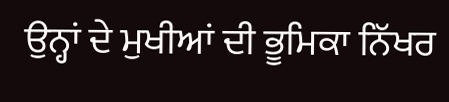ਉਨ੍ਹਾਂ ਦੇ ਮੁਖੀਆਂ ਦੀ ਭੂਮਿਕਾ ਨਿੱਖਰ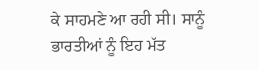ਕੇ ਸਾਹਮਣੇ ਆ ਰਹੀ ਸੀ। ਸਾਨੂੰ ਭਾਰਤੀਆਂ ਨੂੰ ਇਹ ਮੱਤ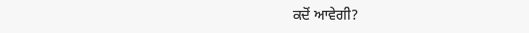ਕਦੋਂ ਆਵੇਗੀ?